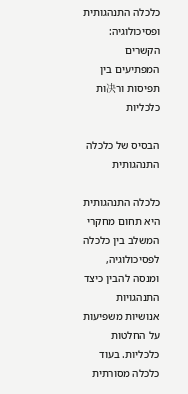כלכלה התנהגותית ופסיכולוגיה: הקשרים המפתיעים בין תפיסות ור决ות כלכליות

הבסיס של כלכלה התנהגותית

כלכלה התנהגותית היא תחום מחקרי המשלב בין כלכלה לפסיכולוגיה, ומנסה להבין כיצד התנהגויות אנושיות משפיעות על החלטות כלכליות. בעוד כלכלה מסורתית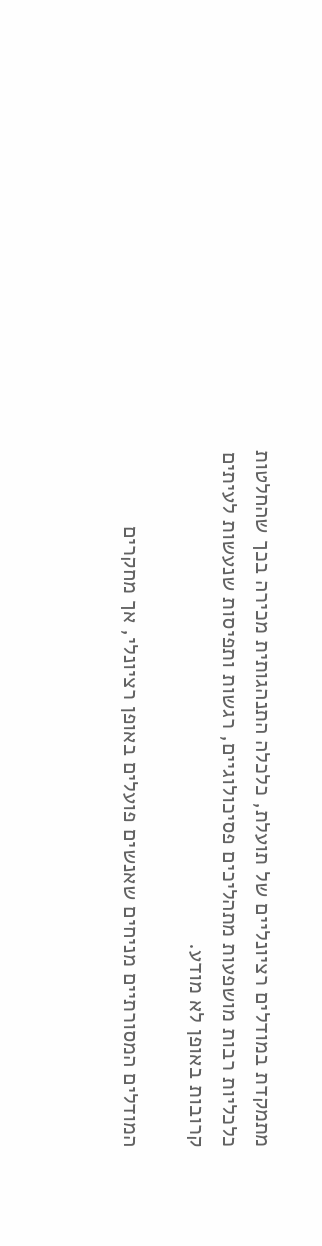מתמקדת במודלים רציונליים של תועלת, כלכלה התנהגותית מכירה בכך שהחלטות כלכליות רבות מושפעות מתהליכים פסיכולוגיים, רגשות ותפיסות שנעשות לעיתים קרובות באופן לא מודע.

המודלים המסורתיים מניחים שאנשים פועלים באופן רציונלי, אך מחקרים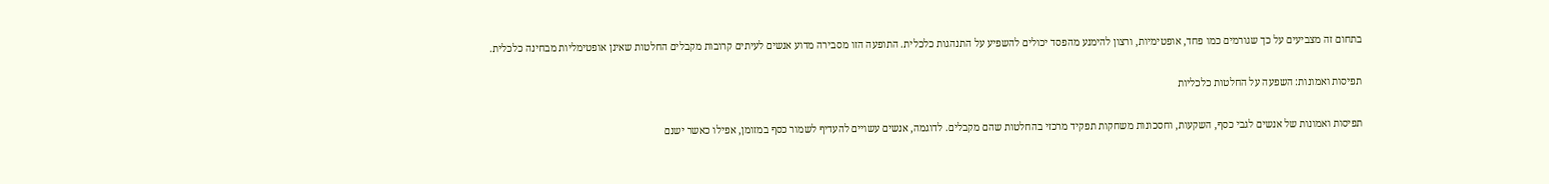בתחום זה מצביעים על כך שגורמים כמו פחד, אופטימיות, ורצון להימנע מהפסד יכולים להשפיע על התנהגות כלכלית. התופעה הזו מסבירה מדוע אנשים לעיתים קרובות מקבלים החלטות שאינן אופטימליות מבחינה כלכלית.

תפיסות ואמונות: השפעה על החלטות כלכליות

תפיסות ואמונות של אנשים לגבי כסף, השקעות, וחסכונות משחקות תפקיד מרכזי בהחלטות שהם מקבלים. לדוגמה, אנשים עשויים להעדיף לשמור כסף במזומן, אפילו כאשר ישנם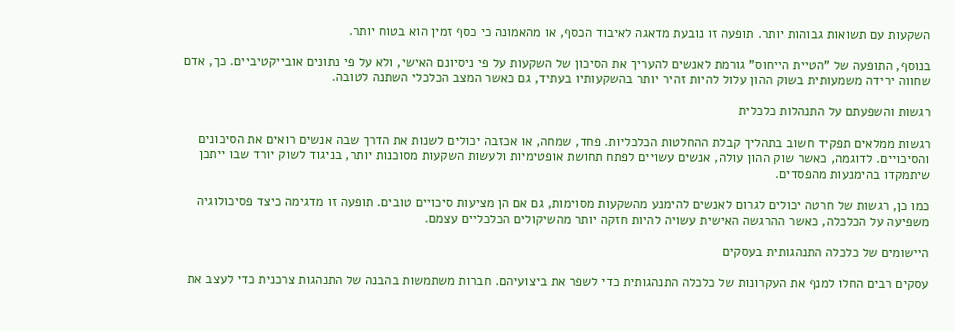השקעות עם תשואות גבוהות יותר. תופעה זו נובעת מדאגה לאיבוד הכסף, או מהאמונה כי כסף זמין הוא בטוח יותר.

בנוסף, התופעה של "הטיית הייחוס" גורמת לאנשים להעריך את הסיכון של השקעות על פי ניסיונם האישי, ולא על פי נתונים אובייקטיביים. כך, אדם שחווה ירידה משמעותית בשוק ההון עלול להיות זהיר יותר בהשקעותיו בעתיד, גם כאשר המצב הכלכלי השתנה לטובה.

רגשות והשפעתם על התנהלות כלכלית

רגשות ממלאים תפקיד חשוב בתהליך קבלת ההחלטות הכלכליות. פחד, שמחה, או אכזבה יכולים לשנות את הדרך שבה אנשים רואים את הסיכונים והסיכויים. לדוגמה, כאשר שוק ההון עולה, אנשים עשויים לפתח תחושת אופטימיות ולעשות השקעות מסוכנות יותר, בניגוד לשוק יורד שבו ייתכן שיתמקדו בהימנעות מהפסדים.

כמו כן, רגשות של חרטה יכולים לגרום לאנשים להימנע מהשקעות מסוימות, גם אם הן מציעות סיכויים טובים. תופעה זו מדגימה כיצד פסיכולוגיה משפיעה על הכלכלה, כאשר ההרגשה האישית עשויה להיות חזקה יותר מהשיקולים הכלכליים עצמם.

היישומים של כלכלה התנהגותית בעסקים

עסקים רבים החלו למנף את העקרונות של כלכלה התנהגותית כדי לשפר את ביצועיהם. חברות משתמשות בהבנה של התנהגות צרכנית כדי לעצב את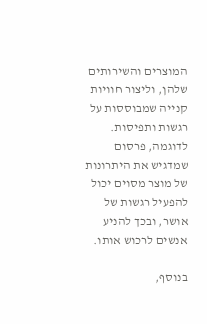המוצרים והשירותים שלהן, וליצור חוויות קנייה שמבוססות על רגשות ותפיסות. לדוגמה, פרסום שמדגיש את היתרונות של מוצר מסוים יכול להפעיל רגשות של אושר, ובכך להניע אנשים לרכוש אותו.

בנוסף,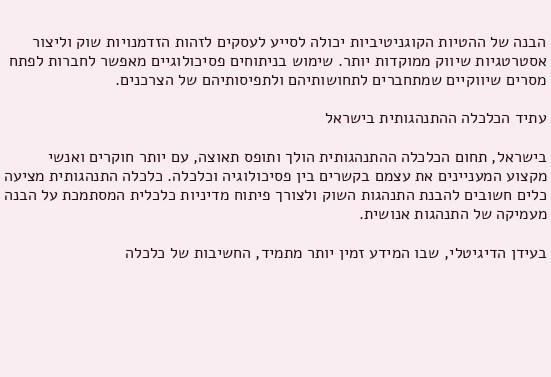הבנה של ההטיות הקוגניטיביות יכולה לסייע לעסקים לזהות הזדמנויות שוק וליצור אסטרטגיות שיווק ממוקדות יותר. שימוש בניתוחים פסיכולוגיים מאפשר לחברות לפתח מסרים שיווקיים שמתחברים לתחושותיהם ולתפיסותיהם של הצרכנים.

עתיד הכלכלה ההתנהגותית בישראל

בישראל, תחום הכלכלה ההתנהגותית הולך ותופס תאוצה, עם יותר חוקרים ואנשי מקצוע המעניינים את עצמם בקשרים בין פסיכולוגיה וכלכלה. כלכלה התנהגותית מציעה כלים חשובים להבנת התנהגות השוק ולצורך פיתוח מדיניות כלכלית המסתמכת על הבנה מעמיקה של התנהגות אנושית.

בעידן הדיגיטלי, שבו המידע זמין יותר מתמיד, החשיבות של כלכלה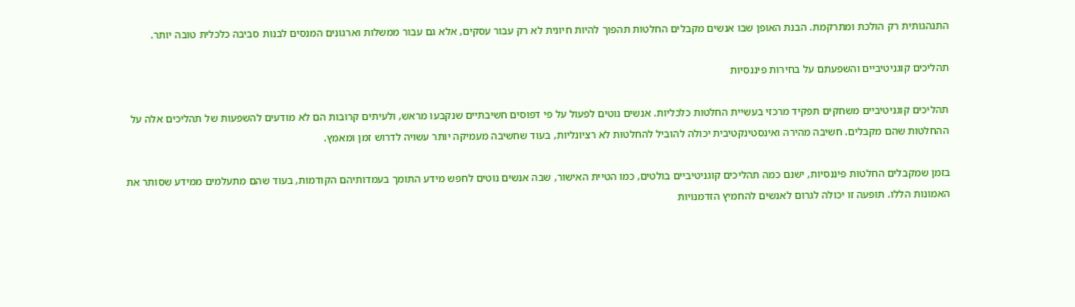התנהגותית רק הולכת ומתרקמת. הבנת האופן שבו אנשים מקבלים החלטות תהפוך להיות חיונית לא רק עבור עסקים, אלא גם עבור ממשלות וארגונים המנסים לבנות סביבה כלכלית טובה יותר.

תהליכים קוגניטיביים והשפעתם על בחירות פיננסיות

תהליכים קוגניטיביים משחקים תפקיד מרכזי בעשיית החלטות כלכליות. אנשים נוטים לפעול על פי דפוסים חשיבתיים שנקבעו מראש, ולעיתים קרובות הם לא מודעים להשפעות של תהליכים אלה על ההחלטות שהם מקבלים. חשיבה מהירה ואינסטינקטיבית יכולה להוביל להחלטות לא רציונליות, בעוד שחשיבה מעמיקה יותר עשויה לדרוש זמן ומאמץ.

בזמן שמקבלים החלטות פיננסיות, ישנם כמה תהליכים קוגניטיביים בולטים, כמו הטיית האישור, שבה אנשים נוטים לחפש מידע התומך בעמדותיהם הקודמות, בעוד שהם מתעלמים ממידע שסותר את האמונות הללו. תופעה זו יכולה לגרום לאנשים להחמיץ הזדמנויות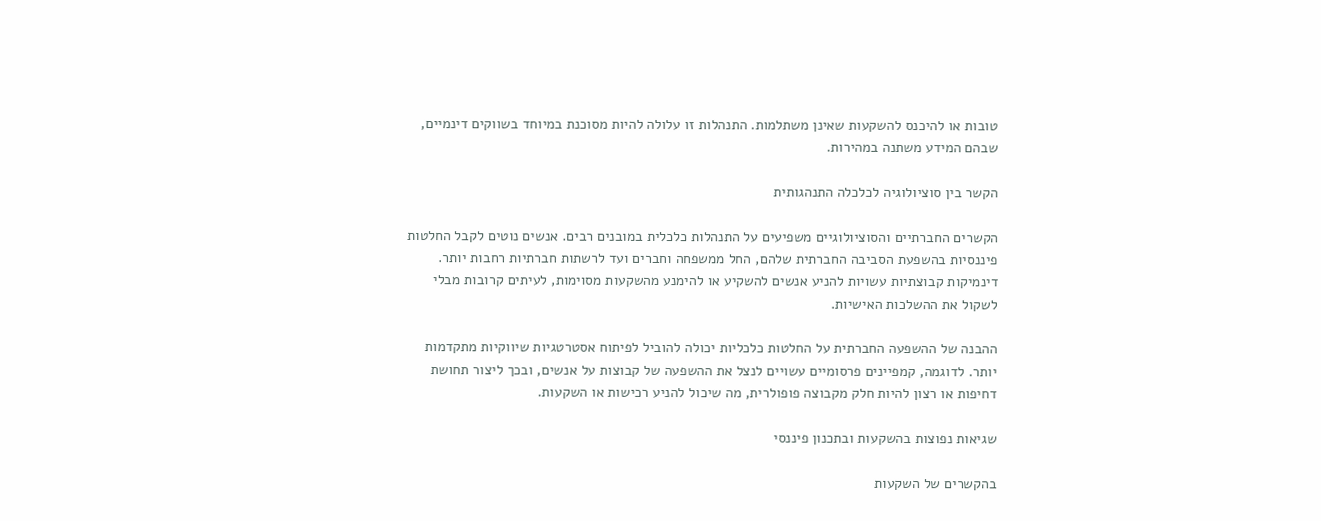טובות או להיכנס להשקעות שאינן משתלמות. התנהלות זו עלולה להיות מסוכנת במיוחד בשווקים דינמיים, שבהם המידע משתנה במהירות.

הקשר בין סוציולוגיה לכלכלה התנהגותית

הקשרים החברתיים והסוציולוגיים משפיעים על התנהלות כלכלית במובנים רבים. אנשים נוטים לקבל החלטות פיננסיות בהשפעת הסביבה החברתית שלהם, החל ממשפחה וחברים ועד לרשתות חברתיות רחבות יותר. דינמיקות קבוצתיות עשויות להניע אנשים להשקיע או להימנע מהשקעות מסוימות, לעיתים קרובות מבלי לשקול את ההשלכות האישיות.

ההבנה של ההשפעה החברתית על החלטות כלכליות יכולה להוביל לפיתוח אסטרטגיות שיווקיות מתקדמות יותר. לדוגמה, קמפיינים פרסומיים עשויים לנצל את ההשפעה של קבוצות על אנשים, ובכך ליצור תחושת דחיפות או רצון להיות חלק מקבוצה פופולרית, מה שיכול להניע רכישות או השקעות.

שגיאות נפוצות בהשקעות ובתכנון פיננסי

בהקשרים של השקעות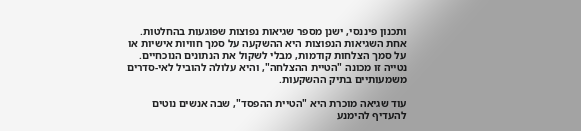ותכנון פיננסי, ישנן מספר שגיאות נפוצות שפוגעות בהחלטות. אחת השגיאות הנפוצות היא ההשקעה על סמך חוויות אישיות או על סמך הצלחות קודמות, מבלי לשקול את הנתונים הנוכחיים. נטייה זו מכונה "הטיית ההצלחה", והיא עלולה להוביל לאי-סדרים משמעותיים בתיק ההשקעות.

עוד שגיאה מוכרת היא "הטיית ההפסד", שבה אנשים נוטים להעדיף להימנע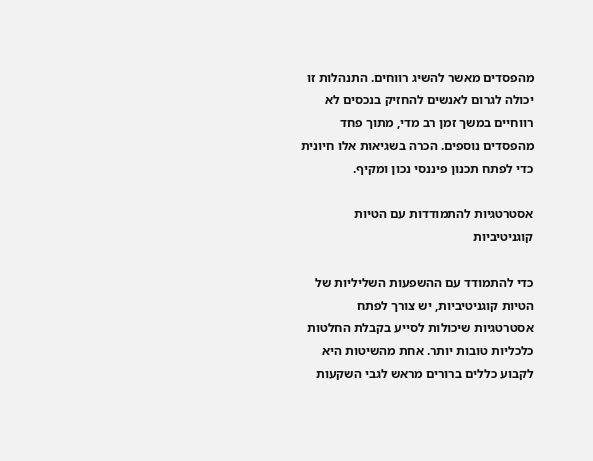מהפסדים מאשר להשיג רווחים. התנהלות זו יכולה לגרום לאנשים להחזיק בנכסים לא רווחיים במשך זמן רב מדי, מתוך פחד מהפסדים נוספים. הכרה בשגיאות אלו חיונית כדי לפתח תכנון פיננסי נכון ומקיף.

אסטרטגיות להתמודדות עם הטיות קוגניטיביות

כדי להתמודד עם ההשפעות השליליות של הטיות קוגניטיביות, יש צורך לפתח אסטרטגיות שיכולות לסייע בקבלת החלטות כלכליות טובות יותר. אחת מהשיטות היא לקבוע כללים ברורים מראש לגבי השקעות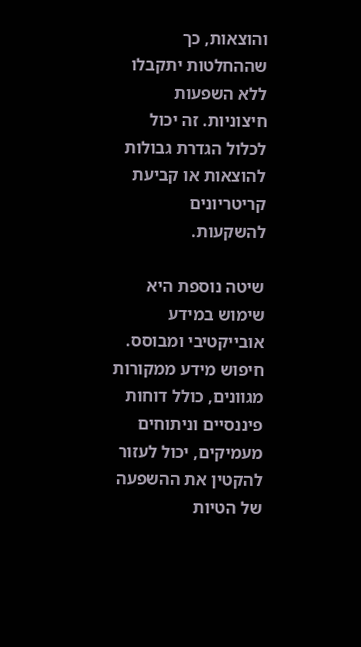והוצאות, כך שההחלטות יתקבלו ללא השפעות חיצוניות. זה יכול לכלול הגדרת גבולות להוצאות או קביעת קריטריונים להשקעות.

שיטה נוספת היא שימוש במידע אובייקטיבי ומבוסס. חיפוש מידע ממקורות מגוונים, כולל דוחות פיננסיים וניתוחים מעמיקים, יכול לעזור להקטין את ההשפעה של הטיות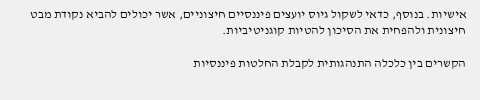אישיות. בנוסף, כדאי לשקול גיוס יועצים פיננסיים חיצוניים, אשר יכולים להביא נקודת מבט חיצונית ולהפחית את הסיכון להטיות קוגניטיביות.

הקשרים בין כלכלה התנהגותית לקבלת החלטות פיננסיות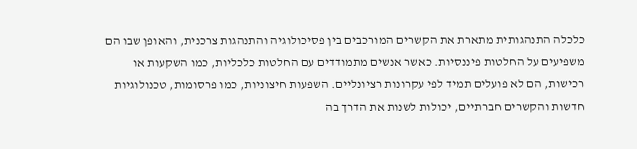כלכלה התנהגותית מתארת את הקשרים המורכבים בין פסיכולוגיה והתנהגות צרכנית, והאופן שבו הם משפיעים על החלטות פיננסיות. כאשר אנשים מתמודדים עם החלטות כלכליות, כמו השקעות או רכישות, הם לא פועלים תמיד לפי עקרונות רציונליים. השפעות חיצוניות, כמו פרסומות, טכנולוגיות חדשות והקשרים חברתיים, יכולות לשנות את הדרך בה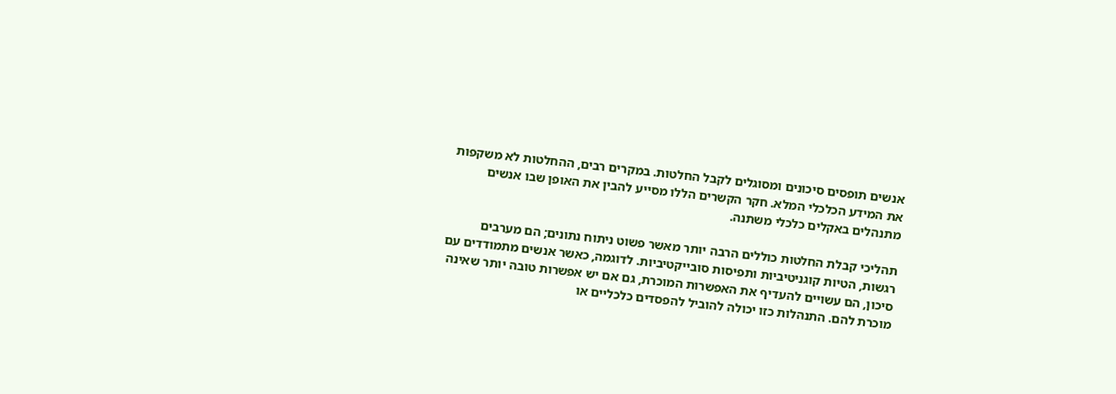אנשים תופסים סיכונים ומסוגלים לקבל החלטות. במקרים רבים, ההחלטות לא משקפות את המידע הכלכלי המלא. חקר הקשרים הללו מסייע להבין את האופן שבו אנשים מתנהלים באקלים כלכלי משתנה.

תהליכי קבלת החלטות כוללים הרבה יותר מאשר פשוט ניתוח נתונים; הם מערבים רגשות, הטיות קוגניטיביות ותפיסות סובייקטיביות. לדוגמה, כאשר אנשים מתמודדים עם סיכון, הם עשויים להעדיף את האפשרות המוכרת, גם אם יש אפשרות טובה יותר שאינה מוכרת להם. התנהלות כזו יכולה להוביל להפסדים כלכליים או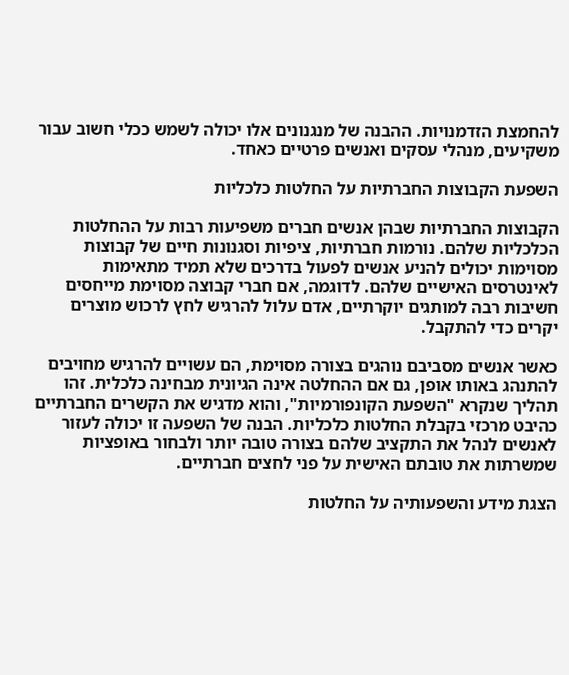להחמצת הזדמנויות. ההבנה של מנגנונים אלו יכולה לשמש ככלי חשוב עבור משקיעים, מנהלי עסקים ואנשים פרטיים כאחד.

השפעת הקבוצות החברתיות על החלטות כלכליות

הקבוצות החברתיות שבהן אנשים חברים משפיעות רבות על ההחלטות הכלכליות שלהם. נורמות חברתיות, ציפיות וסגנונות חיים של קבוצות מסוימות יכולים להניע אנשים לפעול בדרכים שלא תמיד מתאימות לאינטרסים האישיים שלהם. לדוגמה, אם חברי קבוצה מסוימת מייחסים חשיבות רבה למותגים יוקרתיים, אדם עלול להרגיש לחץ לרכוש מוצרים יקרים כדי להתקבל.

כאשר אנשים מסביבם נוהגים בצורה מסוימת, הם עשויים להרגיש מחויבים להתנהג באותו אופן, גם אם ההחלטה אינה הגיונית מבחינה כלכלית. זהו תהליך שנקרא "השפעת הקונפורמיות", והוא מדגיש את הקשרים החברתיים כהיבט מרכזי בקבלת החלטות כלכליות. הבנה של השפעה זו יכולה לעזור לאנשים לנהל את התקציב שלהם בצורה טובה יותר ולבחור באופציות שמשרתות את טובתם האישית על פני לחצים חברתיים.

הצגת מידע והשפעותיה על החלטות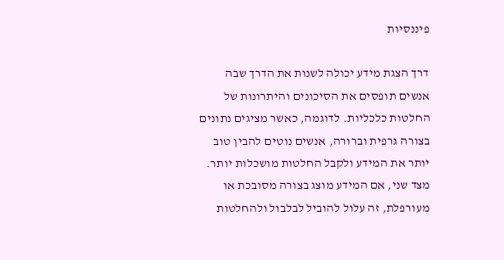פיננסיות

דרך הצגת מידע יכולה לשנות את הדרך שבה אנשים תופסים את הסיכונים והיתרונות של החלטות כלכליות. לדוגמה, כאשר מציגים נתונים בצורה גרפית וברורה, אנשים נוטים להבין טוב יותר את המידע ולקבל החלטות מושכלות יותר. מצד שני, אם המידע מוצג בצורה מסובכת או מעורפלת, זה עלול להוביל לבלבול ולהחלטות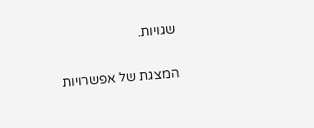שגויות.

המצגת של אפשרויות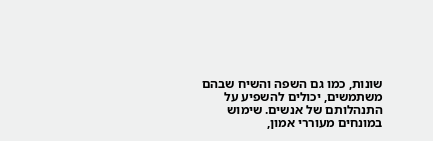שונות, כמו גם השפה והשיח שבהם משתמשים, יכולים להשפיע על התנהלותם של אנשים. שימוש במונחים מעוררי אמון,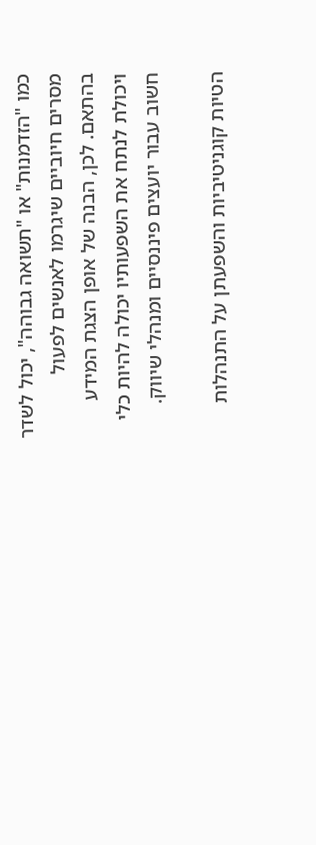כמו "הזדמנות" או "תשואה גבוהה", יכול לשדר מסרים חיוביים שיגרמו לאנשים לפעול בהתאם. לכן, הבנה של אופן הצגת המידע ויכולת לנתח את השפעותיו יכולה להיות כלי חשוב עבור יועצים פיננסיים ומנהלי שיווק.

הטיות קוגניטיביות והשפעתן על התנהלות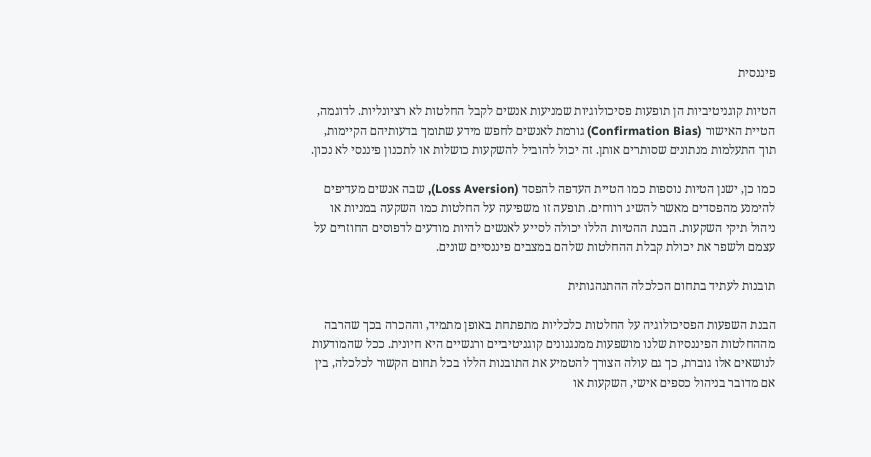פיננסית

הטיות קוגניטיביות הן תופעות פסיכולוגיות שמניעות אנשים לקבל החלטות לא רציונליות. לדוגמה, הטיית האישור (Confirmation Bias) גורמת לאנשים לחפש מידע שתומך בדעותיהם הקיימות, תוך התעלמות מנתונים שסותרים אותן. זה יכול להוביל להשקעות כושלות או לתכנון פיננסי לא נכון.

כמו כן, ישנן הטיות נוספות כמו הטיית העדפה להפסד (Loss Aversion), שבה אנשים מעדיפים להימנע מהפסדים מאשר להשיג רווחים. תופעה זו משפיעה על החלטות כמו השקעה במניות או ניהול תיקי השקעות. הבנת ההטיות הללו יכולה לסייע לאנשים להיות מודעים לדפוסים החוזרים על עצמם ולשפר את יכולת קבלת ההחלטות שלהם במצבים פיננסיים שונים.

תובנות לעתיד בתחום הכלכלה ההתנהגותית

הבנת השפעות הפסיכולוגיה על החלטות כלכליות מתפתחת באופן מתמיד, וההכרה בכך שהרבה מההחלטות הפיננסיות שלנו מושפעות ממנגנונים קוגניטיביים ורגשיים היא חיונית. ככל שהמודעות לנושאים אלו גוברת, כך גם עולה הצורך להטמיע את התובנות הללו בכל תחום הקשור לכלכלה, בין אם מדובר בניהול כספים אישי, השקעות או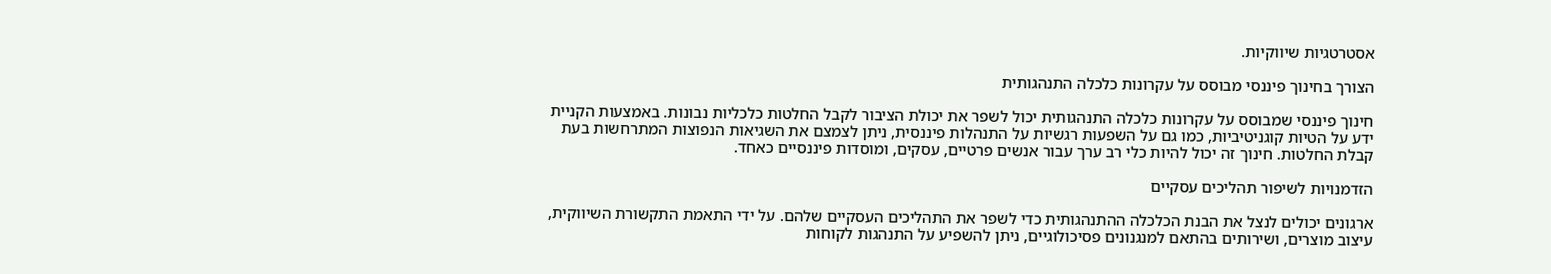אסטרטגיות שיווקיות.

הצורך בחינוך פיננסי מבוסס על עקרונות כלכלה התנהגותית

חינוך פיננסי שמבוסס על עקרונות כלכלה התנהגותית יכול לשפר את יכולת הציבור לקבל החלטות כלכליות נבונות. באמצעות הקניית ידע על הטיות קוגניטיביות, כמו גם על השפעות רגשיות על התנהלות פיננסית, ניתן לצמצם את השגיאות הנפוצות המתרחשות בעת קבלת החלטות. חינוך זה יכול להיות כלי רב ערך עבור אנשים פרטיים, עסקים, ומוסדות פיננסיים כאחד.

הזדמנויות לשיפור תהליכים עסקיים

ארגונים יכולים לנצל את הבנת הכלכלה ההתנהגותית כדי לשפר את התהליכים העסקיים שלהם. על ידי התאמת התקשורת השיווקית, עיצוב מוצרים, ושירותים בהתאם למנגנונים פסיכולוגיים, ניתן להשפיע על התנהגות לקוחות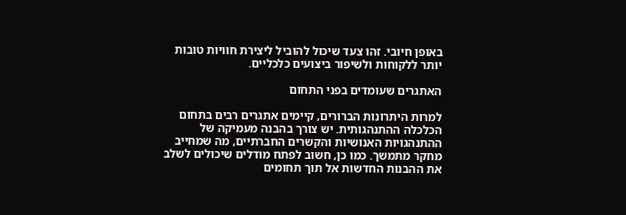באופן חיובי. זהו צעד שיכול להוביל ליצירת חוויות טובות יותר ללקוחות ולשיפור ביצועים כלכליים.

האתגרים שעומדים בפני התחום

למרות היתרונות הברורים, קיימים אתגרים רבים בתחום הכלכלה ההתנהגותית. יש צורך בהבנה מעמיקה של ההתנהגויות האנושיות והקשרים החברתיים, מה שמחייב מחקר מתמשך. כמו כן, חשוב לפתח מודלים שיכולים לשלב את ההבנות החדשות אל תוך תחומים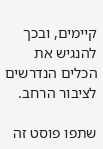קיימים, ובכך להנגיש את הכלים הנדרשים לציבור הרחב.

שתפו פוסט זה